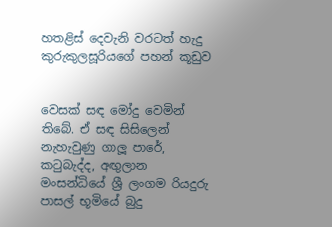හතළිස් දෙවැනි වරටත් හැදු කුරුකුලසූරියගේ පහන් කූඩුව


වෙසක් සඳ මෝදු වෙමින් තිබේ. ඒ සඳ සිසිලෙන් නැහැවුණු ගාලූ පාරේ, කටුබැද්ද, අඟුලාන මංසන්ධියේ ශ්‍රී ලංගම රියදුරු පාසල් භූමියේ බුදු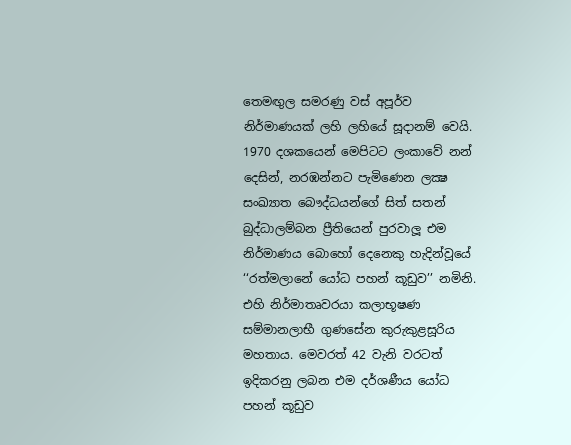තෙමඟුල සමරණු වස් අපූර්ව නිර්මාණයක් ලහි ලහියේ සූදානම් වෙයි. 1970 දශකයෙන් මෙපිටට ලංකාවේ නන් දෙසින්, නරඹන්නට පැමිණෙන ලක්‍ෂ සංඛ්‍යාත බෞද්ධයන්ගේ සිත් සතන් බුද්ධාලම්බන ප්‍රීතියෙන් පුරවාලූ එම නිර්මාණය බොහෝ දෙනෙකු හැදින්වූයේ ‘‘රත්මලානේ යෝධ පහන් කූඩුව’’ නමිනි. එහි නිර්මාතෘවරයා කලාභූෂණ සම්මානලාභී ගුණසේන කුරුකුළසූරිය මහතාය. මෙවරත් 42 වැනි වරටත් ඉදිකරනු ලබන එම දර්ශණීය යෝධ පහන් කූඩුව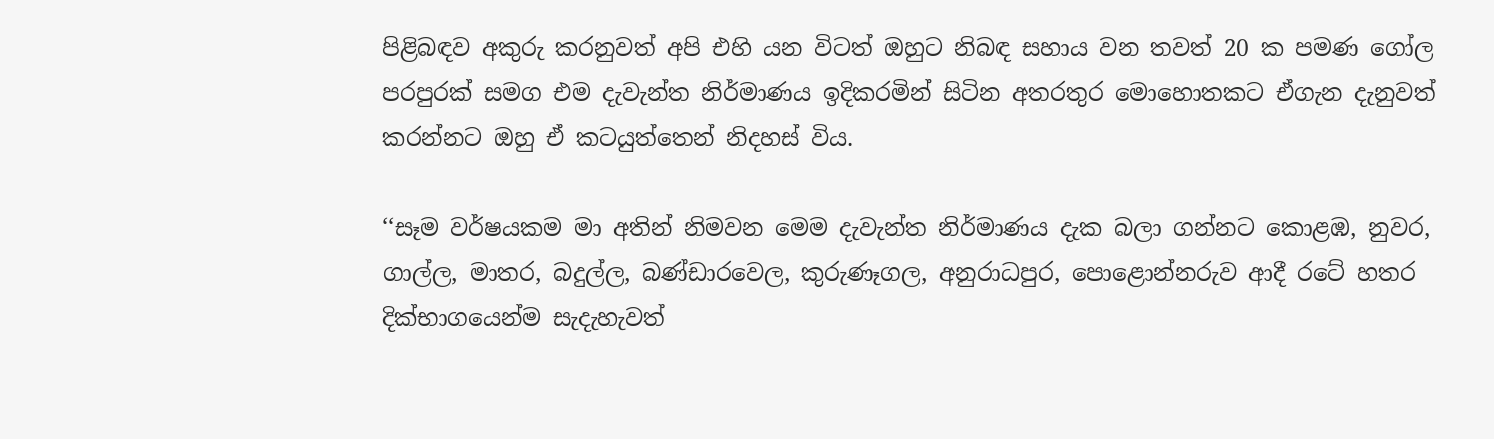පිළිබඳව අකුරු කරනුවත් අපි එහි යන විටත් ඔහුට නිබඳ සහාය වන තවත් 20 ක පමණ ගෝල පරපුරක් සමග එම දැවැන්ත නිර්මාණය ඉදිකරමින් සිටින අතරතුර මොහොතකට ඒගැන දැනුවත් කරන්නට ඔහු ඒ කටයුත්තෙන් නිදහස් විය.

‘‘සෑම වර්ෂයකම මා අතින් නිමවන මෙම දැවැන්ත නිර්මාණය දැක බලා ගන්නට කොළඹ, නුවර, ගාල්ල, මාතර, බදුල්ල, බණ්ඩාරවෙල, කුරුණෑගල, අනුරාධපුර, පොළොන්නරුව ආදී රටේ හතර දික්භාගයෙන්ම සැදැහැවත්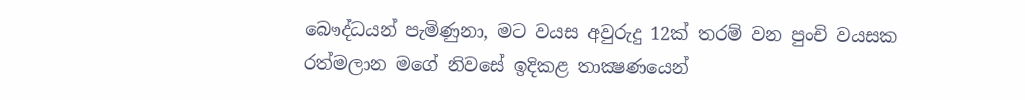බෞද්ධයන් පැමිණුනා, මට වයස අවුරුදු 12ක් තරම් වන පුංචි වයසක රත්මලාන මගේ නිවසේ ඉදිකළ තාක්‍ෂණයෙන්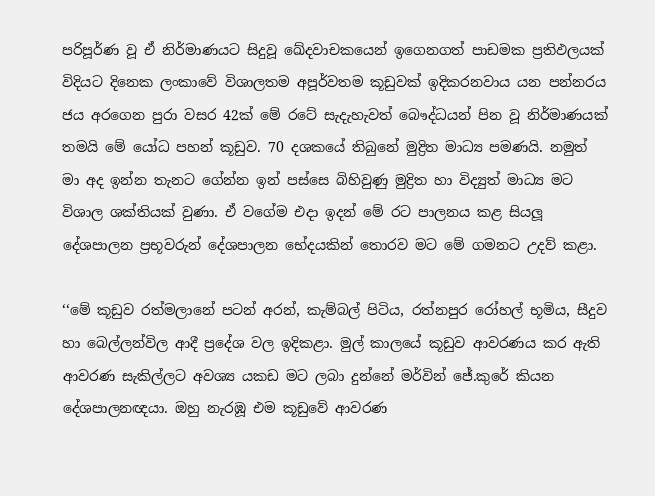පරිපූර්ණ වූ ඒ නිර්මාණයට සිදුවූ ඛේදවාචකයෙන් ඉගෙනගත් පාඩමක ප්‍රතිඵලයක් විදියට දිනෙක ලංකාවේ විශාලතම අපූර්වතම කූඩුවක් ඉදිකරනවාය යන පන්නරය ජය අරගෙන පුරා වසර 42ක් මේ රටේ සැදැහැවත් බෞද්ධයන් පින වූ නිර්මාණයක් තමයි මේ යෝධ පහන් කූඩුව. 70 දශකයේ තිබුනේ මුද්‍රිත මාධ්‍ය පමණයි. නමුත් මා අද ඉන්න තැනට ගේන්න ඉන් පස්සෙ බිහිවුණු මුද්‍රිත හා විද්‍යුත් මාධ්‍ය මට විශාල ශක්තියක් වුණා. ඒ වගේම එදා ඉදන් මේ රට පාලනය කළ සියලූ දේශපාලන ප්‍රභූවරුන් දේශපාලන භේදයකින් තොරව මට මේ ගමනට උදව් කළා.

‘‘මේ කූඩුව රත්මලානේ පටන් අරන්, කැම්බල් පිටිය, රත්නපුර රෝහල් භූමිය, සීදුව හා බෙල්ලන්විල ආදී ප්‍රදේශ වල ඉදිකළා. මුල් කාලයේ කූඩුව ආවරණය කර ඇති ආවරණ සැකිල්ලට අවශ්‍ය යකඩ මට ලබා දුන්නේ මර්වින් ජේ.කුරේ කියන දේශපාලනඥයා. ඔහු නැරඹූ එම කූඩුවේ ආවරණ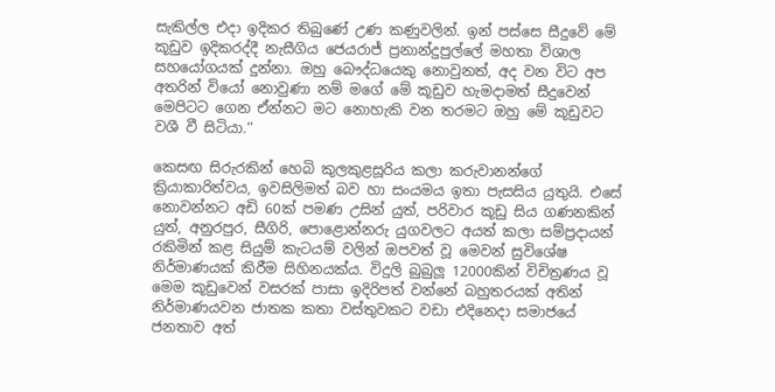සැකිල්ල එදා ඉදිකර තිබුණේ උණ කණුවලින්. ඉන් පස්සෙ සීදුවේ මේ කූඩුව ඉදිකරද්දී නැසීගිය ජෙයරාජ් ප්‍රනාන්දුපුල්ලේ මහතා විශාල සහයෝගයක් දුන්නා. ඔහු බෞද්ධයෙකු නොවුනත්, අද වන විට අප අතරින් වියෝ නොවුණා නම් මගේ මේ කූඩුව හැමදාමත් සීදුවෙන් මෙපිටට ගෙන ඒන්නට මට නොහැකි වන තරමට ඔහු මේ කූඩුවට වශී වී සිටියා.’’

කෙසඟ සිරුරකින් හෙබි කුලකුළසූරිය කලා කරුවානන්ගේ ක්‍රියාකාරිත්වය, ඉවසිලිමත් බව හා සංයමය ඉතා පැසසිය යුතුයි. එසේ නොවන්නට අඩි 60ක් පමණ උසින් යුත්, පරිවාර කූඩු සිය ගණනකින් යුත්, අනුරපුර, සීගිරි, පොළොන්නරු යුගවලට අයත් කලා සම්ප්‍රදායන් රකිමින් කළ සියුම් කැටයම් වලින් ඔපවත් වූ මෙවන් සුවිශේෂ නිර්මාණයක් කිරීම සිහිනයක්ය. විදුලි බුබුලූ 12000කින් විචිත්‍රණය වූ මෙම කූඩුවෙන් වසරක් පාසා ඉදිරිපත් වන්නේ බහුතරයක් අතින් නිර්මාණයවන ජාතක කතා වස්තුවකට වඩා එදිනෙදා සමාජයේ ජනතාව අත්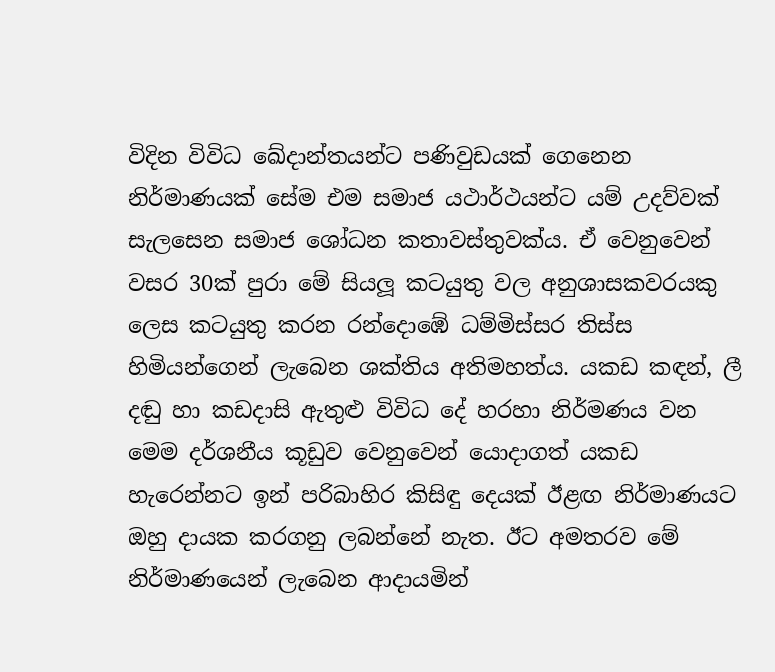විදින විවිධ ඛේදාන්තයන්ට පණිවුඩයක් ගෙනෙන නිර්මාණයක් සේම එම සමාජ යථාර්ථයන්ට යම් උදව්වක් සැලසෙන සමාජ ශෝධන කතාවස්තුවක්ය. ඒ වෙනුවෙන් වසර 30ක් පුරා මේ සියලූ කටයුතු වල අනුශාසකවරයකු ලෙස කටයුතු කරන රන්දොඹේ ධම්මිස්සර තිස්ස හිමියන්ගෙන් ලැබෙන ශක්තිය අතිමහත්ය. යකඩ කඳන්, ලී දඬු හා කඩදාසි ඇතුළු විවිධ දේ හරහා නිර්මණය වන මෙම දර්ශනීය කූඩුව වෙනුවෙන් යොදාගත් යකඩ හැරෙන්නට ඉන් පරිබාහිර කිසිඳු දෙයක් ඊළඟ නිර්මාණයට ඔහු දායක කරගනු ලබන්නේ නැත. ඊට අමතරව මේ නිර්මාණයෙන් ලැබෙන ආදායමින්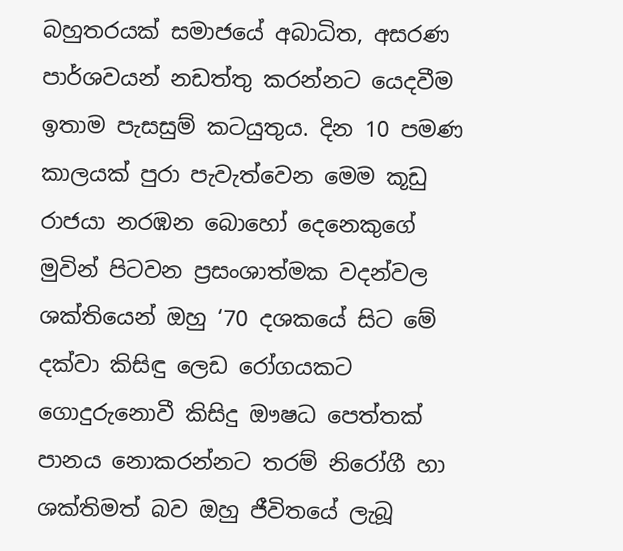බහුතරයක් සමාජයේ අබාධිත, අසරණ පාර්ශවයන් නඩත්තු කරන්නට යෙදවීම ඉතාම පැසසුම් කටයුතුය. දින 10 පමණ කාලයක් පුරා පැවැත්වෙන මෙම කූඩු රාජයා නරඹන බොහෝ දෙනෙකුගේ මුවින් පිටවන ප්‍රසංශාත්මක වදන්වල ශක්තියෙන් ඔහු ‘70 දශකයේ සිට මේ දක්වා කිසිඳු ලෙඩ රෝගයකට ගොදුරුනොවී කිසිදු ඖෂධ පෙත්තක් පානය නොකරන්නට තරම් නිරෝගී හා ශක්තිමත් බව ඔහු ජීවිතයේ ලැබූ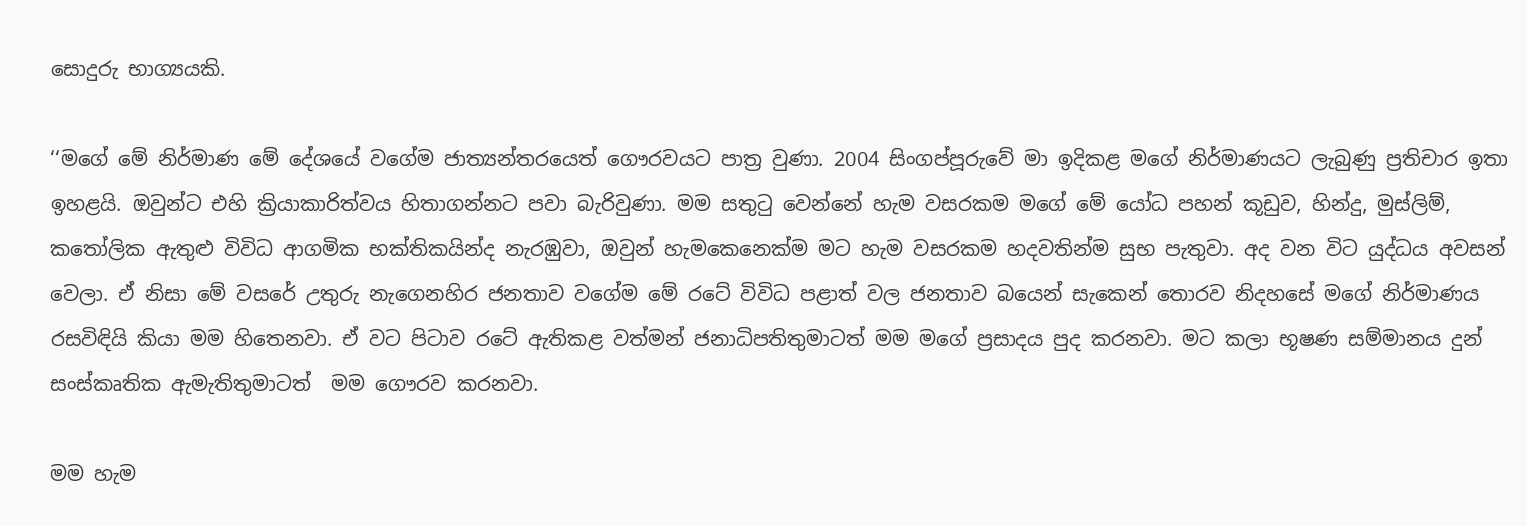සොදුරු භාග්‍යයකි.

‘‘මගේ මේ නිර්මාණ මේ දේශයේ වගේම ජාත්‍යන්තරයෙත් ගෞරවයට පාත්‍ර වුණා. 2004 සිංගප්පූරුවේ මා ඉදිකළ මගේ නිර්මාණයට ලැබුණු ප්‍රතිචාර ඉතා ඉහළයි. ඔවුන්ට එහි ක්‍රියාකාරිත්වය හිතාගන්නට පවා බැරිවුණා. මම සතුටු වෙන්නේ හැම වසරකම මගේ මේ යෝධ පහන් කූඩුව, හින්දු, මුස්ලිම්, කතෝලික ඇතුළු විවිධ ආගමික භක්තිකයින්ද නැරඹුවා, ඔවුන් හැමකෙනෙක්ම මට හැම වසරකම හදවතින්ම සුභ පැතුවා. අද වන විට යුද්ධය අවසන් වෙලා. ඒ නිසා මේ වසරේ උතුරු නැගෙනහිර ජනතාව වගේම මේ රටේ විවිධ පළාත් වල ජනතාව බයෙන් සැකෙන් තොරව නිදහසේ මගේ නිර්මාණය රසවිඳියි කියා මම හිතෙනවා. ඒ වට පිටාව රටේ ඇතිකළ වත්මන් ජනාධිපතිතුමාටත් මම මගේ ප්‍රසාදය පුද කරනවා. මට කලා භූෂණ සම්මානය දුන් සංස්කෘතික ඇමැතිතුමාටත්  මම ගෞරව කරනවා.

මම හැම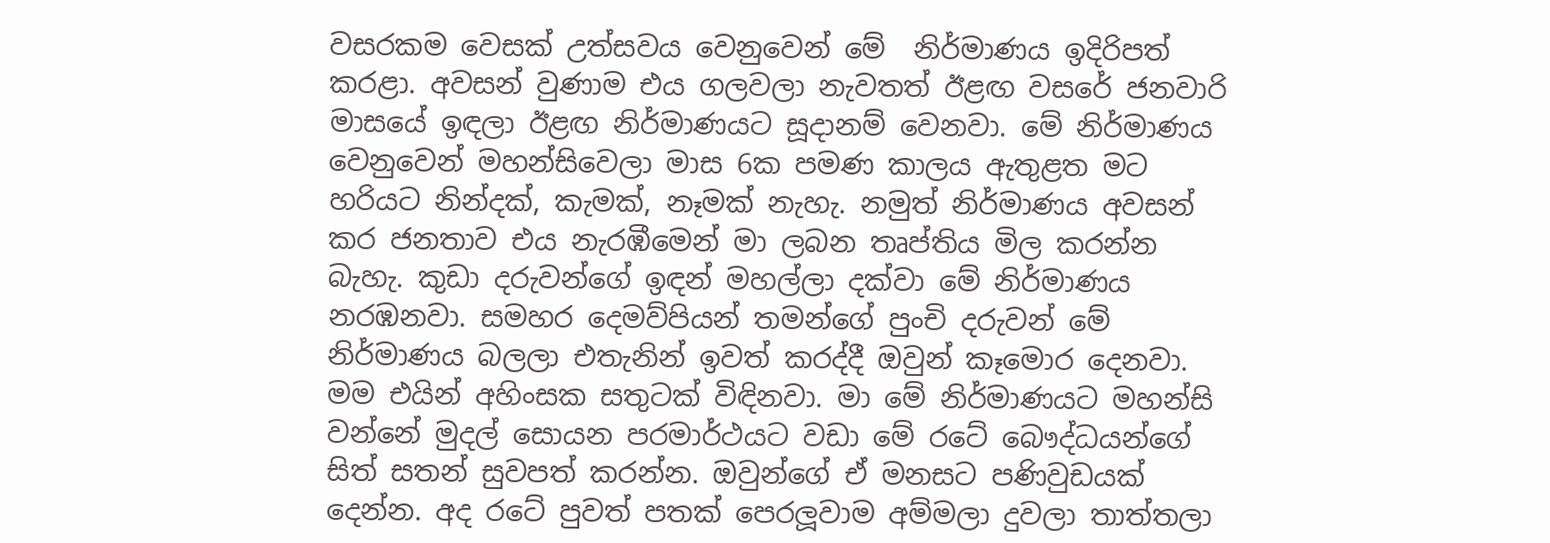වසරකම වෙසක් උත්සවය වෙනුවෙන් මේ  නිර්මාණය ඉදිරිපත් කරළා. අවසන් වුණාම එය ගලවලා නැවතත් ඊළඟ වසරේ ජනවාරි මාසයේ ඉඳලා ඊළඟ නිර්මාණයට සූදානම් වෙනවා. මේ නිර්මාණය වෙනුවෙන් මහන්සිවෙලා මාස 6ක පමණ කාලය ඇතුළත මට හරියට නින්දක්, කැමක්, නෑමක් නැහැ. නමුත් නිර්මාණය අවසන් කර ජනතාව එය නැරඹීමෙන් මා ලබන තෘප්තිය මිල කරන්න බැහැ. කුඩා දරුවන්ගේ ඉඳන් මහල්ලා දක්වා මේ නිර්මාණය නරඹනවා. සමහර දෙමව්පියන් තමන්ගේ පුංචි දරුවන් මේ නිර්මාණය බලලා එතැනින් ඉවත් කරද්දී ඔවුන් කෑමොර දෙනවා. මම එයින් අහිංසක සතුටක් විඳිනවා. මා මේ නිර්මාණයට මහන්සි වන්නේ මුදල් සොයන පරමාර්ථයට වඩා මේ රටේ බෞද්ධයන්ගේ සිත් සතන් සුවපත් කරන්න. ඔවුන්ගේ ඒ මනසට පණිවුඩයක් දෙන්න. අද රටේ පුවත් පතක් පෙරලූවාම අම්මලා දුවලා තාත්තලා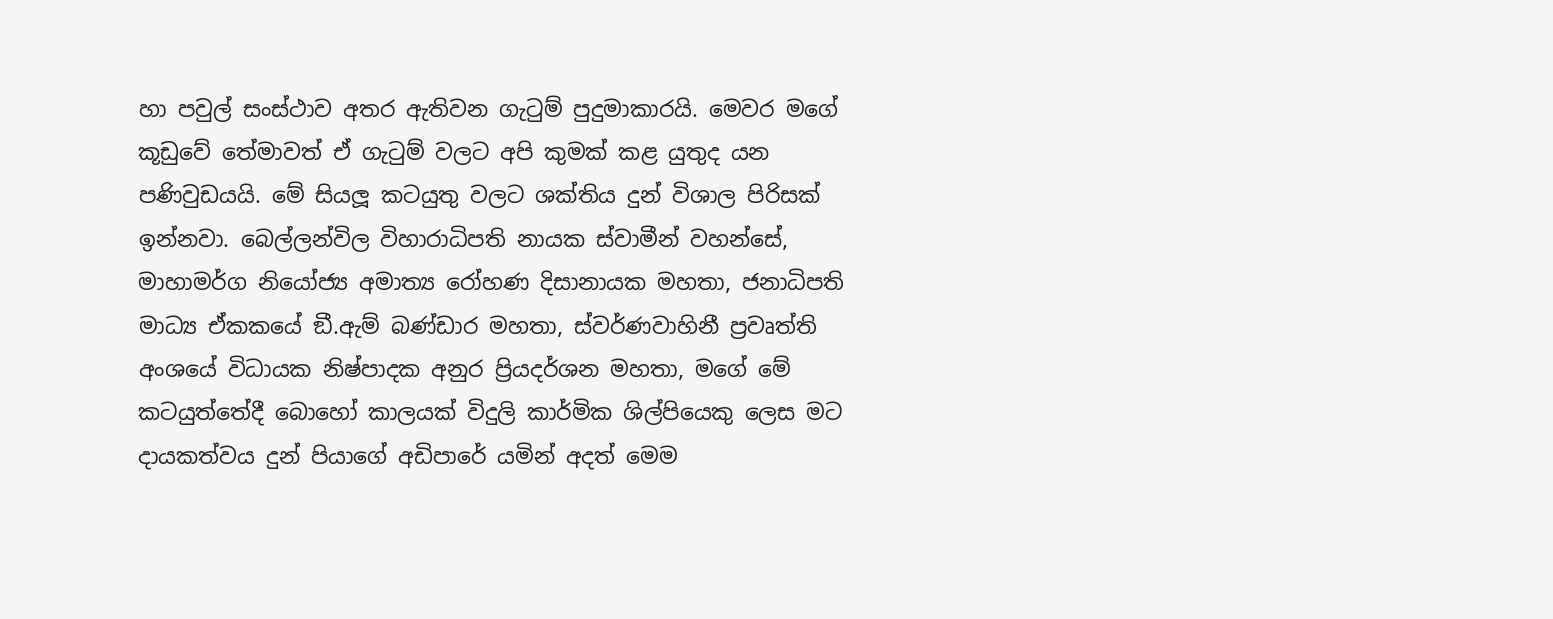හා පවුල් සංස්ථාව අතර ඇතිවන ගැටුම් පුදුමාකාරයි. මෙවර මගේ කූඩුවේ තේමාවත් ඒ ගැටුම් වලට අපි කුමක් කළ යුතුද යන පණිවුඩයයි. මේ සියලූ කටයුතු වලට ශක්තිය දුන් විශාල පිරිසක් ඉන්නවා. බෙල්ලන්විල විහාරාධිපති නායක ස්වාමීන් වහන්සේ, මාහාමර්ග නියෝජ්‍ය අමාත්‍ය රෝහණ දිසානායක මහතා, ජනාධිපති මාධ්‍ය ඒකකයේ ඞී.ඇම් බණ්ඩාර මහතා, ස්වර්ණවාහිනී ප්‍රවෘත්ති අංශයේ විධායක නිෂ්පාදක අනුර ප්‍රියදර්ශන මහතා, මගේ මේ කටයුත්තේදී බොහෝ කාලයක් විදුලි කාර්මික ශිල්පියෙකු ලෙස මට දායකත්වය දුන් පියාගේ අඩිපාරේ යමින් අදත් මෙම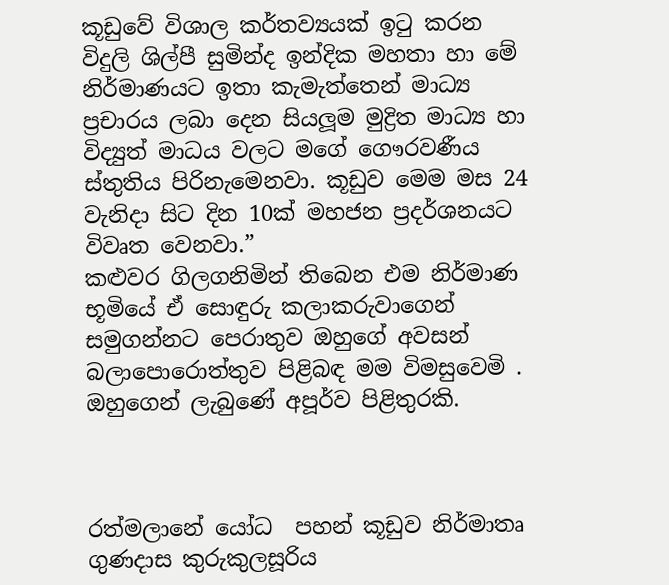කූඩුවේ විශාල කර්තව්‍යයක් ඉටු කරන විදුලි ශිල්පී සුමින්ද ඉන්දික මහතා හා මේ නිර්මාණයට ඉතා කැමැත්තෙන් මාධ්‍ය ප්‍රචාරය ලබා දෙන සියලූම මුද්‍රිත මාධ්‍ය හා විද්‍යුත් මාධය වලට මගේ ගෞරවණීය ස්තුතිය පිරිනැමෙනවා. කූඩුව මෙම මස 24 වැනිදා සිට දින 10ක් මහජන ප්‍රදර්ශනයට විවෘත වෙනවා.”
කළුවර ගිලගනිමින් තිබෙන එම නිර්මාණ භූමියේ ඒ සොඳුරු කලාකරුවාගෙන් සමුගන්නට පෙරාතුව ඔහුගේ අවසන් බලාපොරොත්තුව පිළිබඳ මම විමසුවෙමි . ඔහුගෙන් ලැබුණේ අපූර්ව පිළිතුරකි.



රත්මලානේ යෝධ  පහන් කූඩුව නිර්මාතෘ ගුණදාස කුරුකුලසූරිය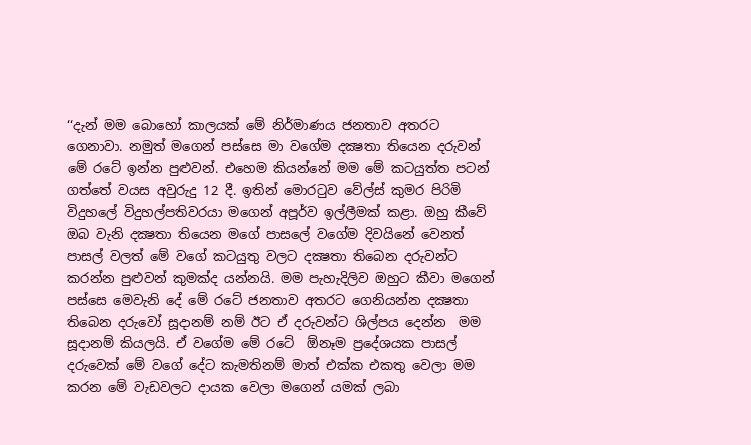‘‘දැන් මම බොහෝ කාලයක් මේ නිර්මාණය ජනතාව අතරට ගෙනාවා. නමුත් මගෙන් පස්සෙ මා වගේම දක්‍ෂතා තියෙන දරුවන් මේ රටේ ඉන්න පුළුවන්. එහෙම කියන්නේ මම මේ කටයුත්ත පටන් ගත්තේ වයස අවුරුදු 12 දී. ඉතින් මොරටුව වේල්ස් කුමර පිරිමි විදුහලේ විදුහල්පතිවරයා මගෙන් අපූර්ව ඉල්ලීමක් කළා. ඔහු කීවේ ඔබ වැනි දක්‍ෂතා තියෙන මගේ පාසලේ වගේම දිවයිනේ වෙනත් පාසල් වලත් මේ වගේ කටයුතු වලට දක්‍ෂතා තිබෙන දරුවන්ට කරන්න පුළුවන් කුමක්ද යන්නයි. මම පැහැදිලිව ඔහුට කීවා මගෙන් පස්සෙ මෙවැනි දේ මේ රටේ ජනතාව අතරට ගෙනියන්න දක්‍ෂතා තිබෙන දරුවෝ සූදානම් නම් ඊට ඒ දරුවන්ට ශිල්පය දෙන්න  මම සූදානම් කියලයි. ඒ වගේම මේ රටේ  ඕනෑම ප්‍රදේශයක පාසල් දරුවෙක් මේ වගේ දේට කැමතිනම් මාත් එක්ක එකතු වෙලා මම කරන මේ වැඩවලට දායක වෙලා මගෙන් යමක් ලබා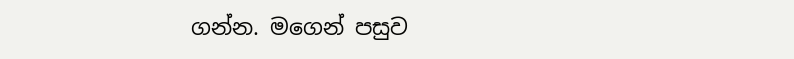ගන්න. මගෙන් පසුව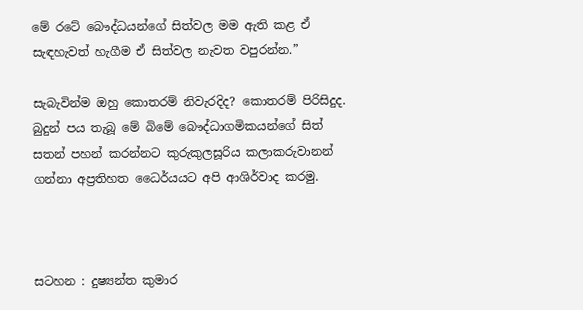මේ රටේ බෞද්ධයන්ගේ සිත්වල මම ඇති කළ ඒ සැඳහැවත් හැගීම ඒ සිත්වල නැවත වපුරන්න.”

සැබැවින්ම ඔහු කොතරම් නිවැරදිද? කොතරම් පිරිසිදුද. බුදුන් පය තැබූ මේ බිමේ බෞද්ධාගමිකයන්ගේ සිත් සතන් පහන් කරන්නට කුරුකුලසූරිය කලාකරුවානන් ගන්නා අප්‍රතිහත ධෛර්යයට අපි ආශිර්වාද කරමු.



සටහන : දුෂ්‍යන්ත කුමාර